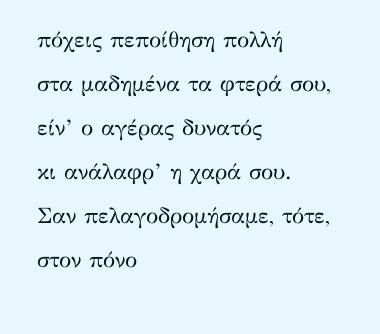πόχεις πεποίθηση πολλή
στα μαδημένα τα φτερά σου,
είν’ ο αγέρας δυνατός
κι ανάλαφρ’ η χαρά σου.
Σαν πελαγοδρομήσαμε, τότε,
στον πόνο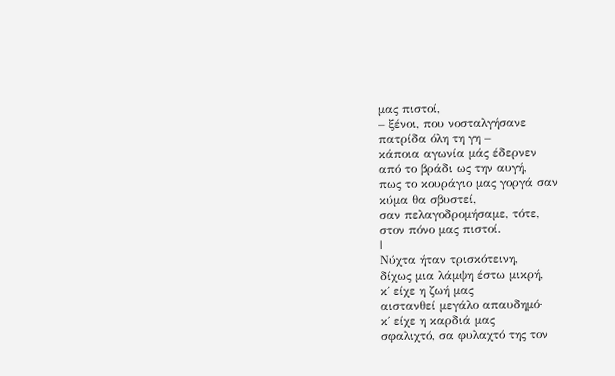μας πιστοί,
– ξένοι, που νοσταλγήσανε
πατρίδα όλη τη γη –
κάποια αγωνία μάς έδερνεν
από το βράδι ως την αυγή,
πως το κουράγιο μας γοργά σαν
κύμα θα σβυστεί,
σαν πελαγοδρομήσαμε, τότε,
στον πόνο μας πιστοί.
|
Νύχτα ήταν τρισκότεινη,
δίχως μια λάμψη έστω μικρή,
κ΄ είχε η ζωή μας
αιστανθεί μεγάλο απαυδημό·
κ΄ είχε η καρδιά μας
σφαλιχτό, σα φυλαχτό της τον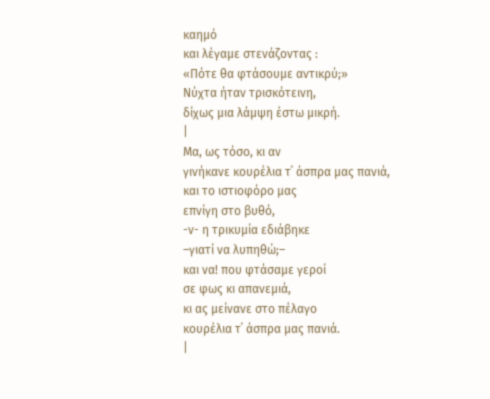καημό
και λέγαμε στενάζοντας :
«Πότε θα φτάσουμε αντικρύ;»
Νύχτα ήταν τρισκότεινη,
δίχως μια λάμψη έστω μικρή.
|
Μα, ως τόσο, κι αν
γινήκανε κουρέλια τ΄ άσπρα μας πανιά,
και το ιστιοφόρο μας
επνίγη στο βυθό,
-ν- η τρικυμία εδιάβηκε
–γιατί να λυπηθώ;–
και να! που φτάσαμε γεροί
σε φως κι απανεμιά,
κι ας μείνανε στο πέλαγο
κουρέλια τ΄ άσπρα μας πανιά.
|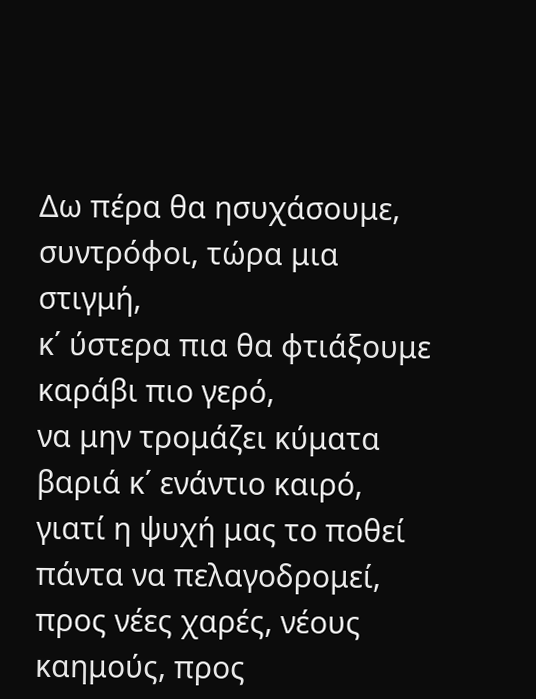Δω πέρα θα ησυχάσουμε,
συντρόφοι, τώρα μια στιγμή,
κ΄ ύστερα πια θα φτιάξουμε
καράβι πιο γερό,
να μην τρομάζει κύματα
βαριά κ΄ ενάντιο καιρό,
γιατί η ψυχή μας το ποθεί
πάντα να πελαγοδρομεί,
προς νέες χαρές, νέους
καημούς, προς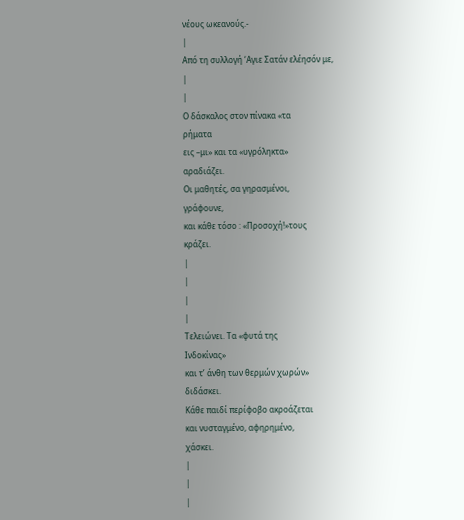νέους ωκεανούς.-
|
Από τη συλλογή ‘Αγιε Σατάν ελέησόν με,
|
|
Ο δάσκαλος στον πίνακα «τα
ρήματα
εις –μι» και τα «υγρόληκτα»
αραδιάζει.
Οι μαθητές, σα γηρασμένοι,
γράφουνε,
και κάθε τόσο : «Προσοχή!»τους
κράζει.
|
|
|
|
Τελειώνει. Τα «φυτά της
Ινδοκίνας»
και τ’ άνθη των θερμών χωρών»
διδάσκει.
Κάθε παιδί περίφοβο ακροάζεται
και νυσταγμένο, αφηρημένο,
χάσκει.
|
|
|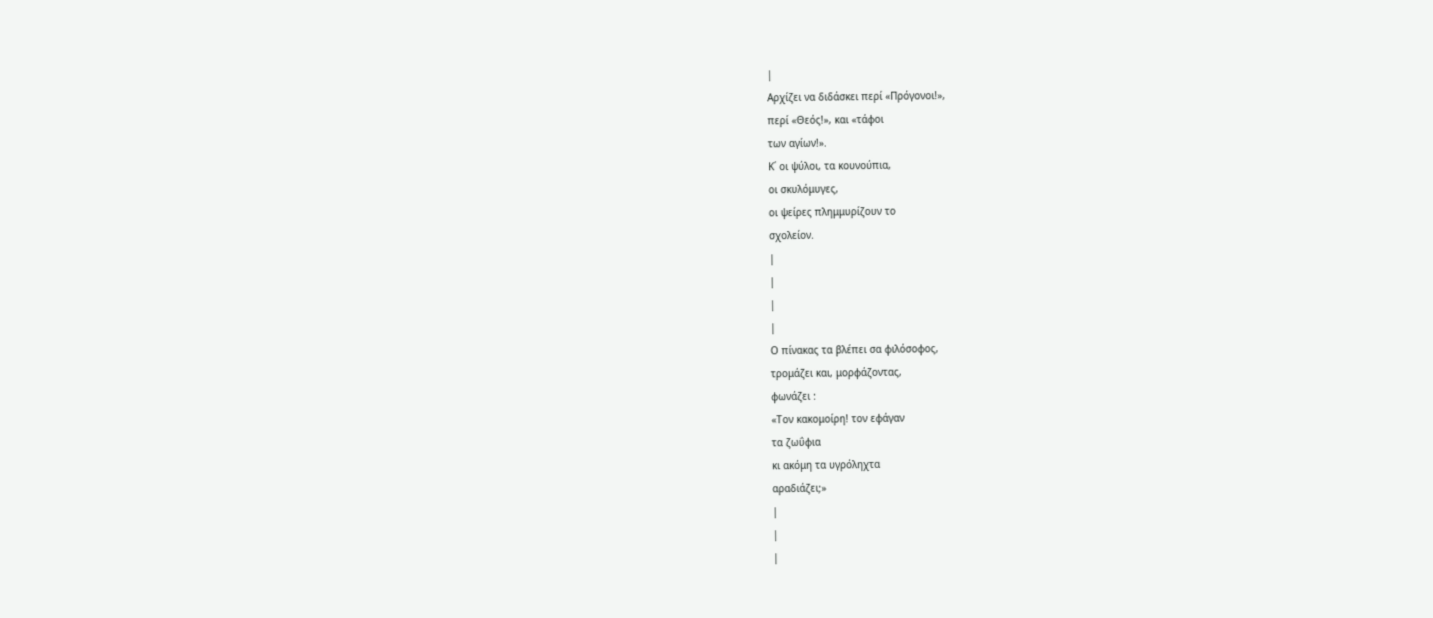|
Αρχίζει να διδάσκει περί «Πρόγονοι!»,
περί «Θεός!», και «τάφοι
των αγίων!».
Κ΄ οι ψύλοι, τα κουνούπια,
οι σκυλόμυγες,
οι ψείρες πλημμυρίζουν το
σχολείον.
|
|
|
|
Ο πίνακας τα βλέπει σα φιλόσοφος,
τρομάζει και, μορφάζοντας,
φωνάζει :
«Τον κακομοίρη! τον εφάγαν
τα ζωΰφια
κι ακόμη τα υγρόληχτα
αραδιάζει;»
|
|
|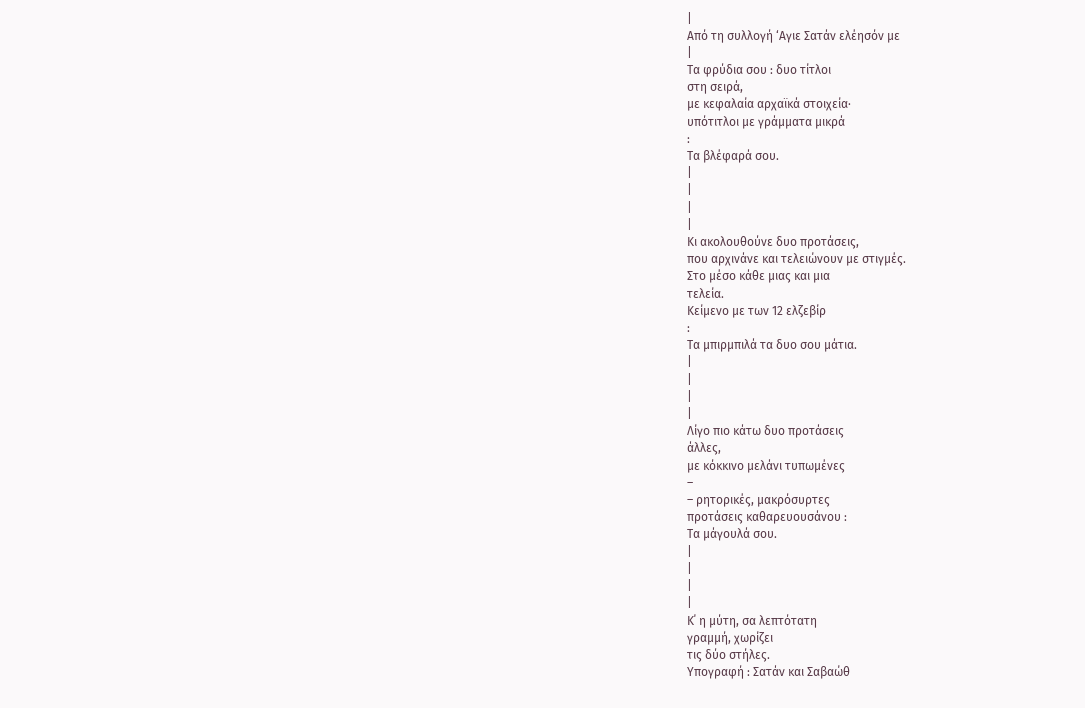|
Από τη συλλογή ‘Αγιε Σατάν ελέησόν με
|
Τα φρύδια σου : δυο τίτλοι
στη σειρά,
με κεφαλαία αρχαϊκά στοιχεία·
υπότιτλοι με γράμματα μικρά
:
Τα βλέφαρά σου.
|
|
|
|
Κι ακολουθούνε δυο προτάσεις,
που αρχινάνε και τελειώνουν με στιγμές.
Στο μέσο κάθε μιας και μια
τελεία.
Κείμενο με των 12 ελζεβίρ
:
Τα μπιρμπιλά τα δυο σου μάτια.
|
|
|
|
Λίγο πιο κάτω δυο προτάσεις
άλλες,
με κόκκινο μελάνι τυπωμένες
–
– ρητορικές, μακρόσυρτες
προτάσεις καθαρευουσάνου :
Τα μάγουλά σου.
|
|
|
|
Κ΄ η μύτη, σα λεπτότατη
γραμμή, χωρίζει
τις δύο στήλες.
Υπογραφή : Σατάν και Σαβαώθ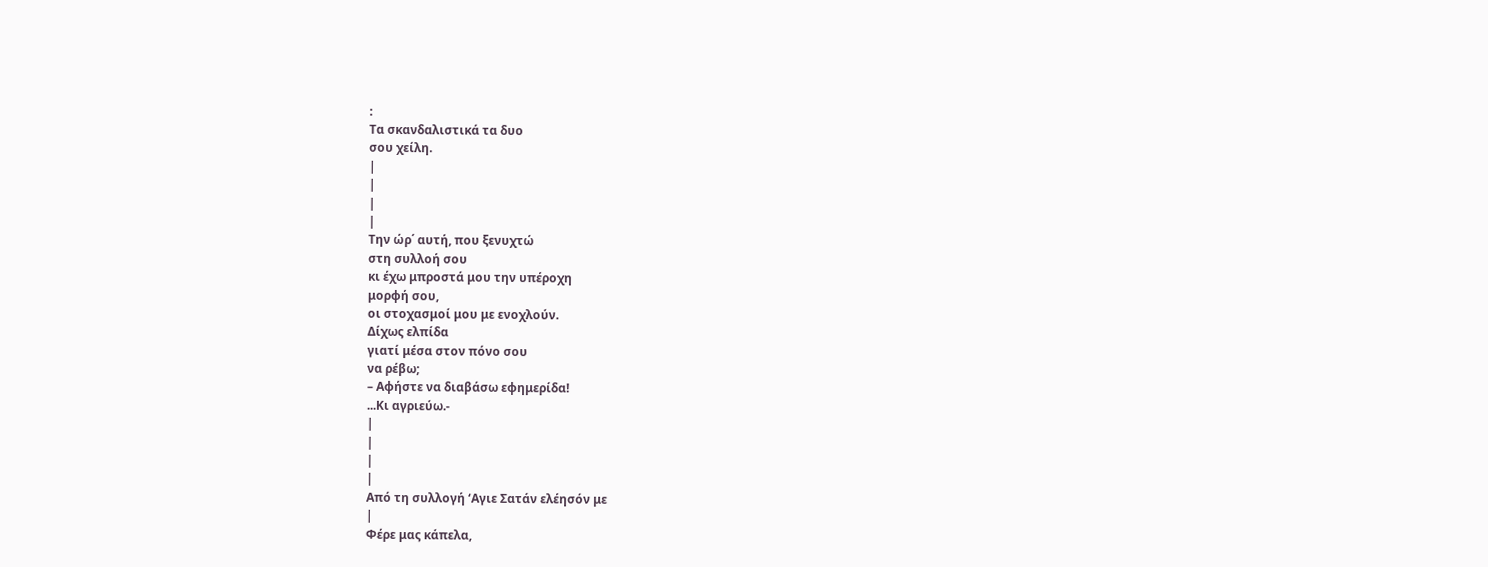:
Τα σκανδαλιστικά τα δυο
σου χείλη.
|
|
|
|
Την ώρ΄ αυτή, που ξενυχτώ
στη συλλοή σου
κι έχω μπροστά μου την υπέροχη
μορφή σου,
οι στοχασμοί μου με ενοχλούν.
Δίχως ελπίδα
γιατί μέσα στον πόνο σου
να ρέβω;
– Αφήστε να διαβάσω εφημερίδα!
...Κι αγριεύω.-
|
|
|
|
Από τη συλλογή ‘Αγιε Σατάν ελέησόν με
|
Φέρε μας κάπελα,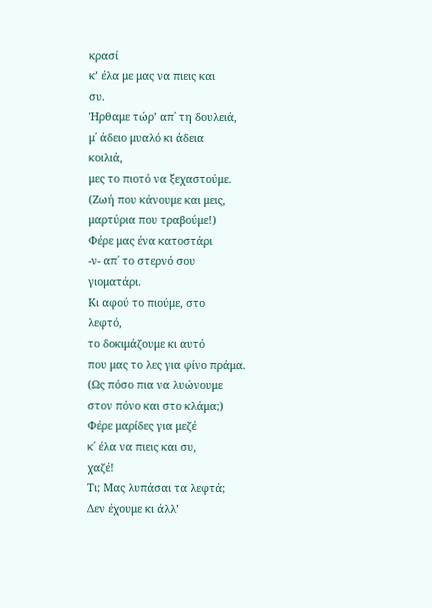κρασί
κ’ έλα με μας να πιεις και
συ.
Ήρθαμε τώρ’ απ΄ τη δουλειά,
μ΄ άδειο μυαλό κι άδεια
κοιλιά,
μες το πιοτό να ξεχαστούμε.
(Ζωή που κάνουμε και μεις,
μαρτύρια που τραβούμε!)
Φέρε μας ένα κατοστάρι
-ν- απ΄ το στερνό σου
γιοματάρι.
Κι αφού το πιούμε, στο
λεφτό,
το δοκιμάζουμε κι αυτό
που μας το λες για φίνο πράμα.
(Ως πόσο πια να λυώνουμε
στον πόνο και στο κλάμα;)
Φέρε μαρίδες για μεζέ
κ΄ έλα να πιεις και συ,
χαζέ!
Τι; Μας λυπάσαι τα λεφτά;
Δεν έχουμε κι άλλ’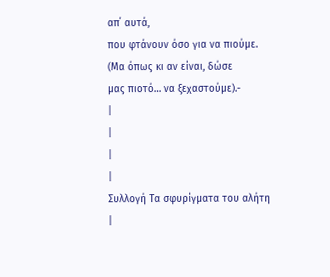απ΄ αυτά,
που φτάνουν όσο για να πιούμε.
(Μα όπως κι αν είναι, δώσε
μας πιοτό… να ξεχαστούμε).-
|
|
|
|
Συλλογή Τα σφυρίγματα του αλήτη
|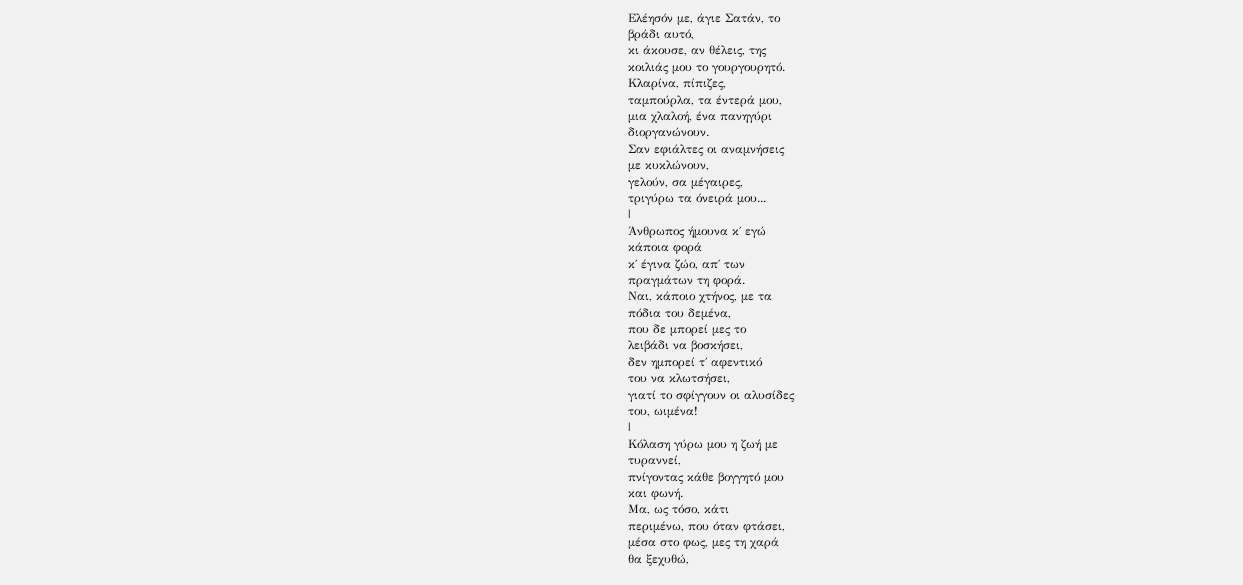Ελέησόν με, άγιε Σατάν, το
βράδι αυτό,
κι άκουσε, αν θέλεις, της
κοιλιάς μου το γουργουρητό.
Κλαρίνα, πίπιζες,
ταμπούρλα, τα έντερά μου,
μια χλαλοή, ένα πανηγύρι
διοργανώνουν.
Σαν εφιάλτες οι αναμνήσεις
με κυκλώνουν,
γελούν, σα μέγαιρες,
τριγύρω τα όνειρά μου...
|
Άνθρωπος ήμουνα κ΄ εγώ
κάποια φορά
κ΄ έγινα ζώο, απ΄ των
πραγμάτων τη φορά.
Ναι, κάποιο χτήνος, με τα
πόδια του δεμένα,
που δε μπορεί μες το
λειβάδι να βοσκήσει,
δεν ημπορεί τ΄ αφεντικό
του να κλωτσήσει,
γιατί το σφίγγουν οι αλυσίδες
του, ωιμένα!
|
Κόλαση γύρω μου η ζωή με
τυραννεί,
πνίγοντας κάθε βογγητό μου
και φωνή.
Μα, ως τόσο, κάτι
περιμένω, που όταν φτάσει,
μέσα στο φως, μες τη χαρά
θα ξεχυθώ,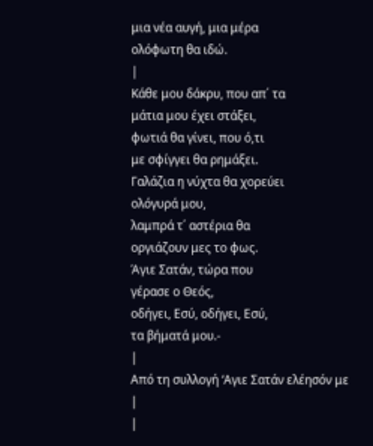μια νέα αυγή, μια μέρα
ολόφωτη θα ιδώ.
|
Κάθε μου δάκρυ, που απ΄ τα
μάτια μου έχει στάξει,
φωτιά θα γίνει, που ό,τι
με σφίγγει θα ρημάξει.
Γαλάζια η νύχτα θα χορεύει
ολόγυρά μου,
λαμπρά τ΄ αστέρια θα
οργιάζουν μες το φως.
Άγιε Σατάν, τώρα που
γέρασε ο Θεός,
οδήγει, Εσύ, οδήγει, Εσύ,
τα βήματά μου.-
|
Από τη συλλογή ‘Αγιε Σατάν ελέησόν με
|
|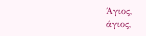Άγιος,
άγιος,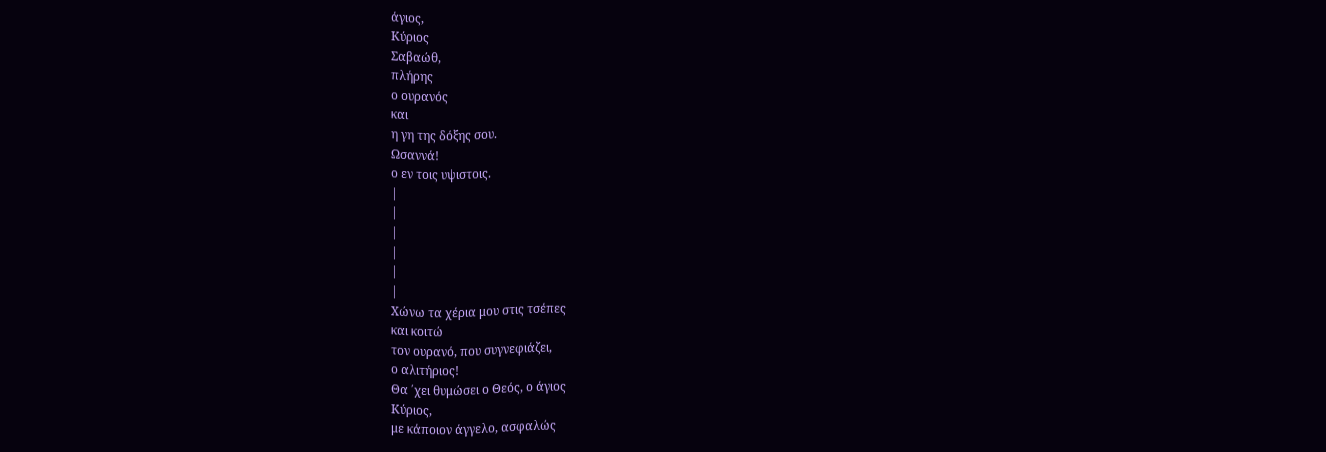άγιος,
Κύριος
Σαβαώθ,
πλήρης
ο ουρανός
και
η γη της δόξης σου.
Ωσαννά!
ο εν τοις υψιστοις.
|
|
|
|
|
|
Χώνω τα χέρια μου στις τσέπες
και κοιτώ
τον ουρανό, που συγνεφιάζει,
ο αλιτήριος!
Θα ΄χει θυμώσει ο Θεός, ο άγιος
Κύριος,
με κάποιον άγγελο, ασφαλώς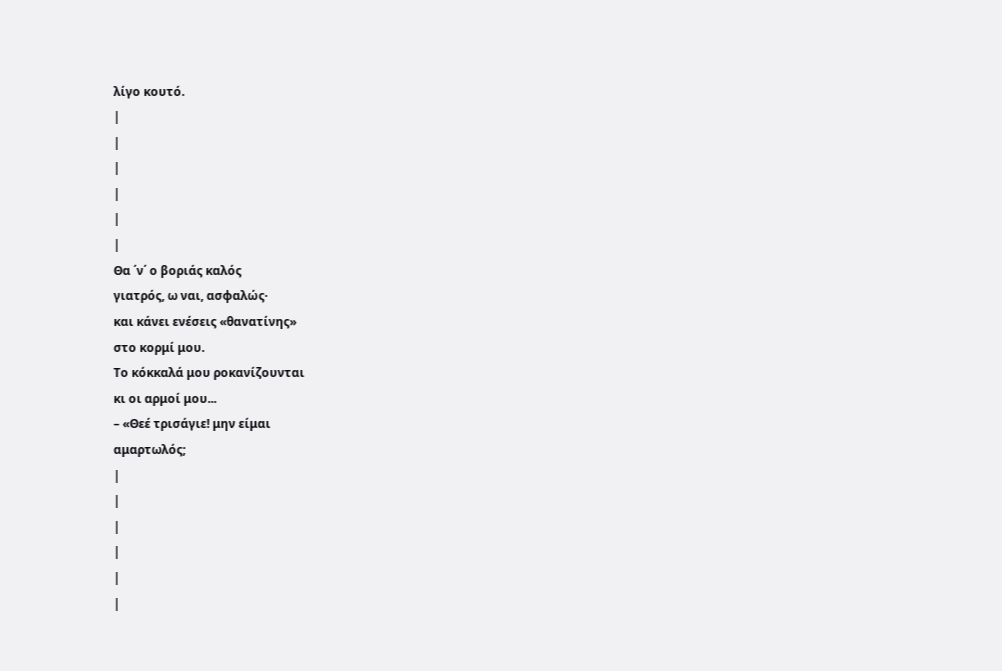λίγο κουτό.
|
|
|
|
|
|
Θα ΄ν΄ ο βοριάς καλός
γιατρός, ω ναι, ασφαλώς·
και κάνει ενέσεις «θανατίνης»
στο κορμί μου.
Το κόκκαλά μου ροκανίζουνται
κι οι αρμοί μου...
– «Θεέ τρισάγιε! μην είμαι
αμαρτωλός;
|
|
|
|
|
|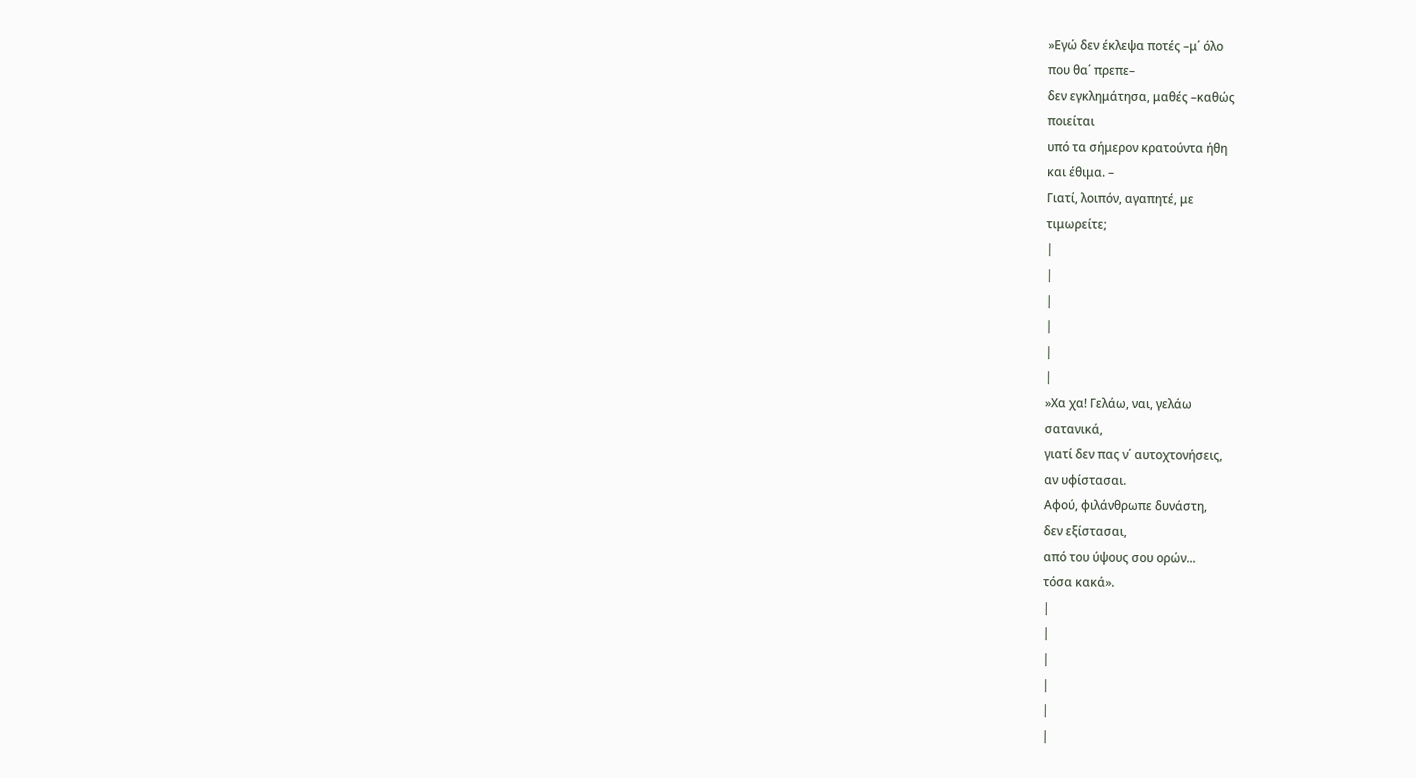»Εγώ δεν έκλεψα ποτές –μ΄ όλο
που θα΄ πρεπε–
δεν εγκλημάτησα, μαθές –καθώς
ποιείται
υπό τα σήμερον κρατούντα ήθη
και έθιμα. –
Γιατί, λοιπόν, αγαπητέ, με
τιμωρείτε;
|
|
|
|
|
|
»Χα χα! Γελάω, ναι, γελάω
σατανικά,
γιατί δεν πας ν΄ αυτοχτονήσεις,
αν υφίστασαι.
Αφού, φιλάνθρωπε δυνάστη,
δεν εξίστασαι,
από του ύψους σου ορών...
τόσα κακά».
|
|
|
|
|
|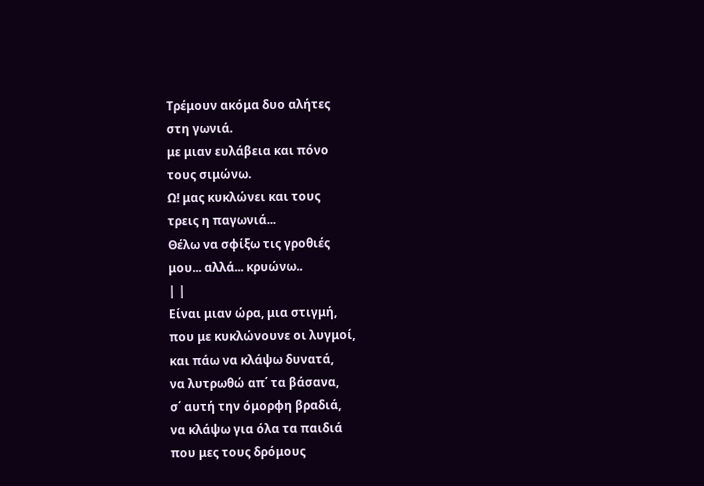Τρέμουν ακόμα δυο αλήτες
στη γωνιά.
με μιαν ευλάβεια και πόνο
τους σιμώνω.
Ω! μας κυκλώνει και τους
τρεις η παγωνιά...
Θέλω να σφίξω τις γροθιές
μου... αλλά... κρυώνω..
| |
Είναι μιαν ώρα, μια στιγμή,
που με κυκλώνουνε οι λυγμοί,
και πάω να κλάψω δυνατά,
να λυτρωθώ απ΄ τα βάσανα,
σ΄ αυτή την όμορφη βραδιά,
να κλάψω για όλα τα παιδιά
που μες τους δρόμους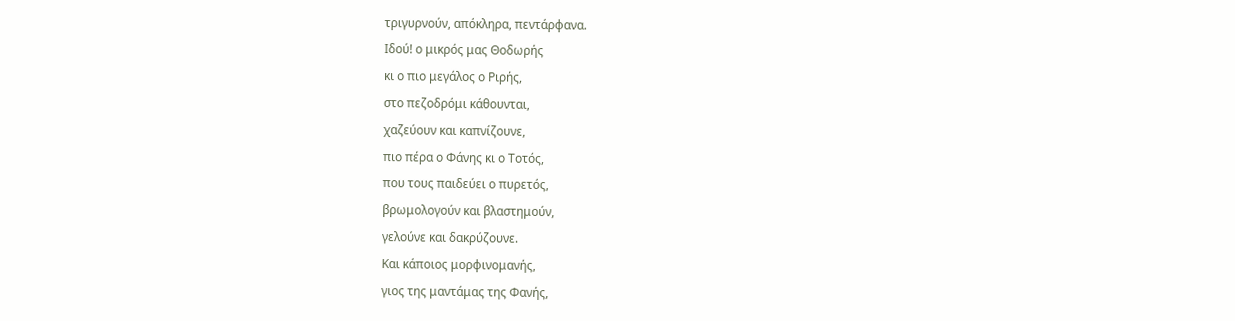τριγυρνούν, απόκληρα, πεντάρφανα.
Ιδού! ο μικρός μας Θοδωρής
κι ο πιο μεγάλος ο Ριρής,
στο πεζοδρόμι κάθουνται,
χαζεύουν και καπνίζουνε,
πιο πέρα ο Φάνης κι ο Τοτός,
που τους παιδεύει ο πυρετός,
βρωμολογούν και βλαστημούν,
γελούνε και δακρύζουνε.
Και κάποιος μορφινομανής,
γιος της μαντάμας της Φανής,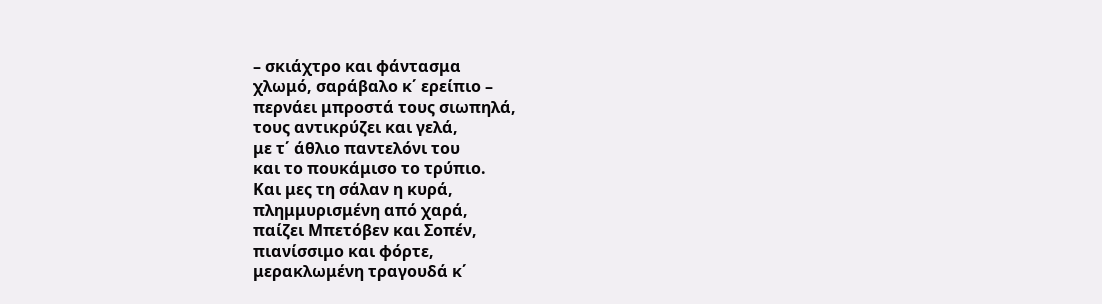– σκιάχτρο και φάντασμα
χλωμό, σαράβαλο κ΄ ερείπιο –
περνάει μπροστά τους σιωπηλά,
τους αντικρύζει και γελά,
με τ΄ άθλιο παντελόνι του
και το πουκάμισο το τρύπιο.
Και μες τη σάλαν η κυρά,
πλημμυρισμένη από χαρά,
παίζει Μπετόβεν και Σοπέν,
πιανίσσιμο και φόρτε,
μερακλωμένη τραγουδά κ΄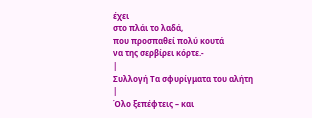έχει
στο πλάι το λαδά,
που προσπαθεί πολύ κουτά
να της σερβίρει κόρτε.-
|
Συλλογή Τα σφυρίγματα του αλήτη
|
Όλο ξεπέφτεις – και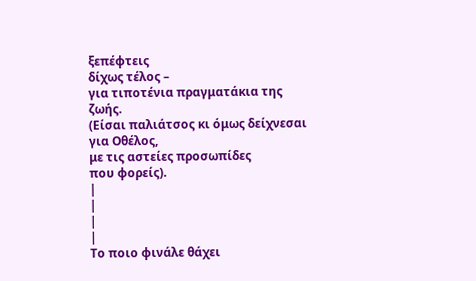ξεπέφτεις
δίχως τέλος –
για τιποτένια πραγματάκια της
ζωής.
(Είσαι παλιάτσος κι όμως δείχνεσαι
για Οθέλος,
με τις αστείες προσωπίδες
που φορείς).
|
|
|
|
Το ποιο φινάλε θάχει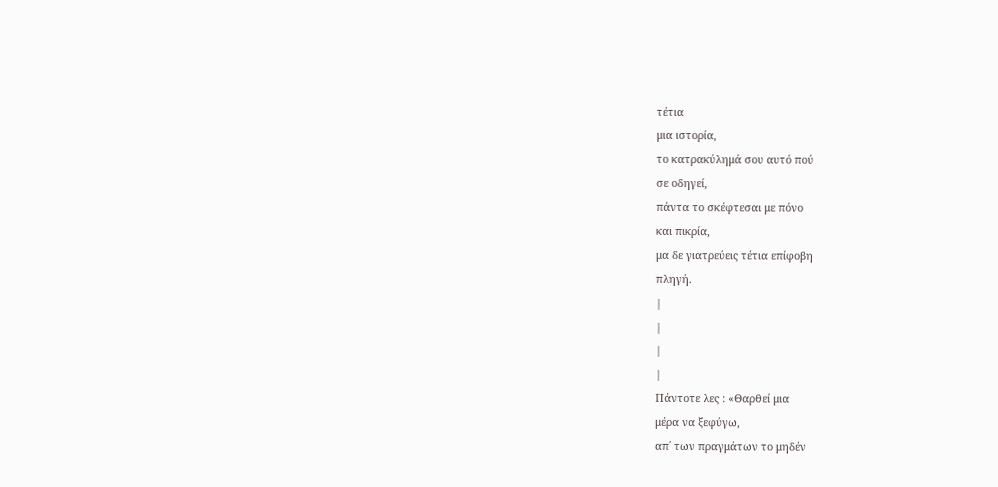τέτια
μια ιστορία,
το κατρακύλημά σου αυτό πού
σε οδηγεί,
πάντα το σκέφτεσαι με πόνο
και πικρία,
μα δε γιατρεύεις τέτια επίφοβη
πληγή.
|
|
|
|
Πάντοτε λες : «Θαρθεί μια
μέρα να ξεφύγω,
απ΄ των πραγμάτων το μηδέν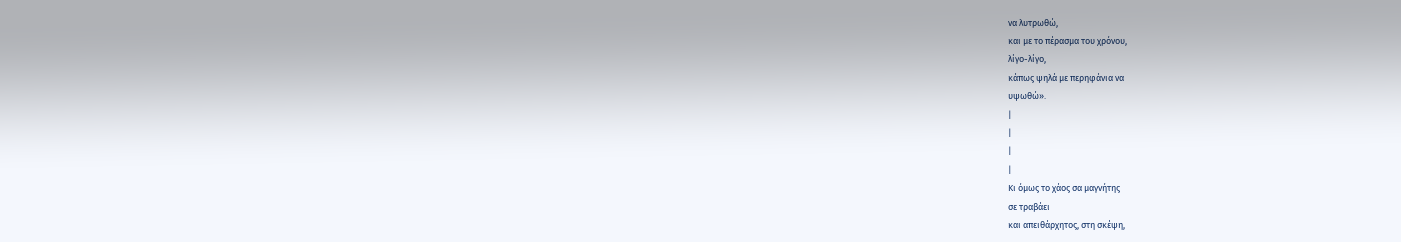να λυτρωθώ,
και με το πέρασμα του χρόνου,
λίγο-λίγο,
κάπως ψηλά με περηφάνια να
υψωθώ».
|
|
|
|
Κι όμως το χάος σα μαγνήτης
σε τραβάει
και απειθάρχητος, στη σκέψη,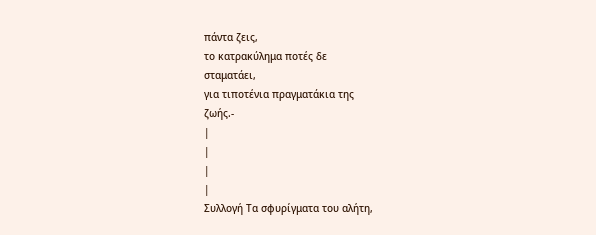πάντα ζεις,
το κατρακύλημα ποτές δε
σταματάει,
για τιποτένια πραγματάκια της
ζωής.-
|
|
|
|
Συλλογή Τα σφυρίγματα του αλήτη,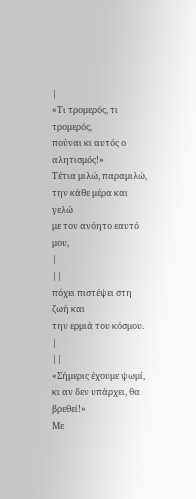|
«Τι τρομερός, τι τρομερός,
πούναι κι αυτός ο αλητισμός!»
Τέτια μιλώ, παραμιλώ,
την κάθε μέρα και γελώ
με τον ανόητο εαυτό μου,
|
||
πόχει πιστέψει στη ζωή και
την ερμιά του κόσμου.
|
||
«Σήμερις έχουμε ψωμί,
κι αν δεν υπάρχει, θα βρεθεί!»
Με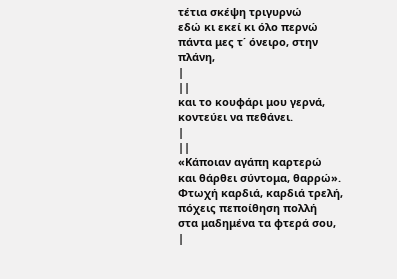τέτια σκέψη τριγυρνώ
εδώ κι εκεί κι όλο περνώ
πάντα μες τ΄ όνειρο, στην
πλάνη,
|
||
και το κουφάρι μου γερνά,
κοντεύει να πεθάνει.
|
||
«Κάποιαν αγάπη καρτερώ
και θάρθει σύντομα, θαρρώ».
Φτωχή καρδιά, καρδιά τρελή,
πόχεις πεποίθηση πολλή
στα μαδημένα τα φτερά σου,
|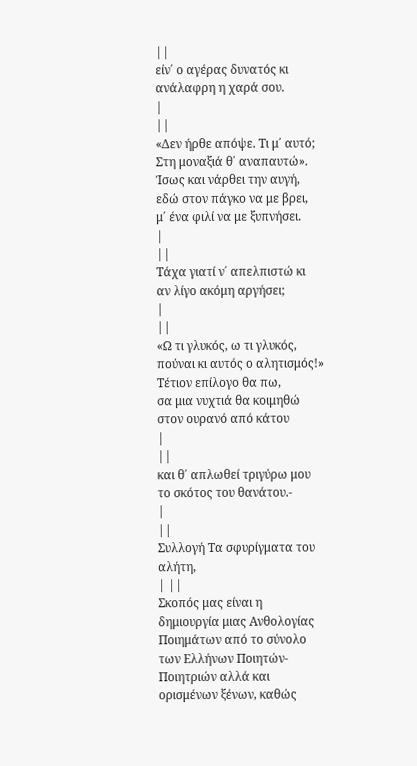||
είν΄ ο αγέρας δυνατός κι
ανάλαφρη η χαρά σου.
|
||
«Δεν ήρθε απόψε. Τι μ΄ αυτό;
Στη μοναξιά θ΄ αναπαυτώ».
Ίσως και νάρθει την αυγή,
εδώ στον πάγκο να με βρει,
μ΄ ένα φιλί να με ξυπνήσει.
|
||
Τάχα γιατί ν΄ απελπιστώ κι
αν λίγο ακόμη αργήσει;
|
||
«Ω τι γλυκός, ω τι γλυκός,
πούναι κι αυτός ο αλητισμός!»
Τέτιον επίλογο θα πω,
σα μια νυχτιά θα κοιμηθώ
στον ουρανό από κάτου
|
||
και θ΄ απλωθεί τριγύρω μου
το σκότος του θανάτου.-
|
||
Συλλογή Τα σφυρίγματα του αλήτη,
| ||
Σκοπός μας είναι η δημιουργία μιας Ανθολογίας Ποιημάτων από το σύνολο των Ελλήνων Ποιητών- Ποιητριών αλλά και ορισμένων ξένων, καθώς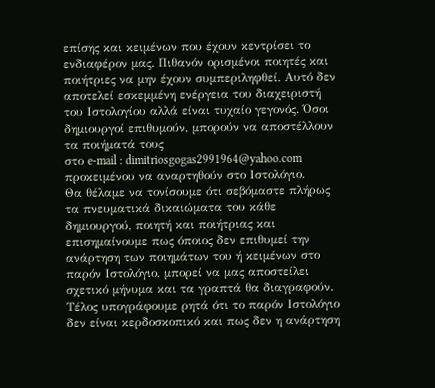επίσης και κειμένων που έχουν κεντρίσει το ενδιαφέρον μας. Πιθανόν ορισμένοι ποιητές και ποιήτριες να μην έχουν συμπεριληφθεί. Αυτό δεν αποτελεί εσκεμμένη ενέργεια του διαχειριστή του Ιστολογίου αλλά είναι τυχαίο γεγονός. Όσοι δημιουργοί επιθυμούν, μπορούν να αποστέλλουν τα ποιήματά τους
στο e-mail : dimitriosgogas2991964@yahoo.com προκειμένου να αναρτηθούν στο Ιστολόγιο.
Θα θέλαμε να τονίσουμε ότι σεβόμαστε πλήρως τα πνευματικά δικαιώματα του κάθε δημιουργού, ποιητή και ποιήτριας και επισημαίνουμε πως όποιος δεν επιθυμεί την ανάρτηση των ποιημάτων του ή κειμένων στο παρόν Ιστολόγιο, μπορεί να μας αποστείλει σχετικό μήνυμα και τα γραπτά θα διαγραφούν.
Τέλος υπογράφουμε ρητά ότι το παρόν Ιστολόγιο δεν είναι κερδοσκοπικό και πως δεν η ανάρτηση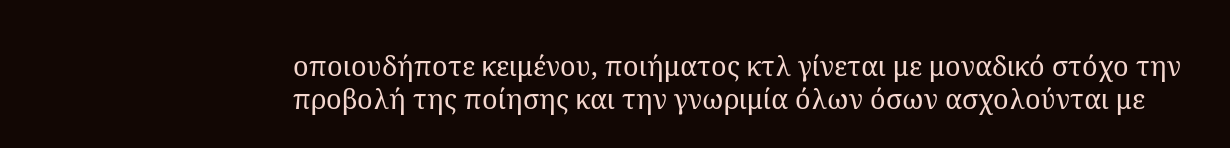οποιουδήποτε κειμένου, ποιήματος κτλ γίνεται με μοναδικό στόχο την προβολή της ποίησης και την γνωριμία όλων όσων ασχολούνται με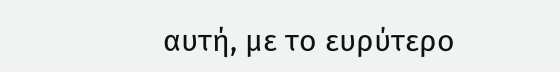αυτή, με το ευρύτερο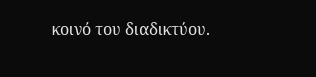κοινό του διαδικτύου.